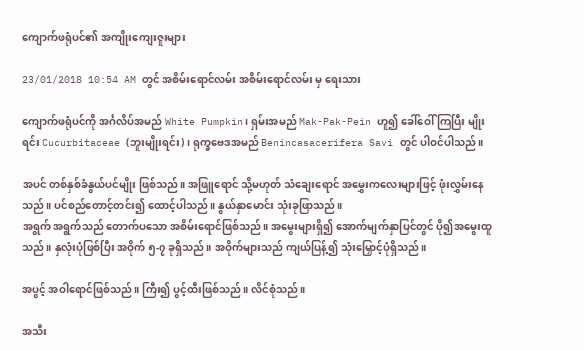ကျောက်ဖရုံပင်၏ အကျိုးကျေးဇူးများ

23/01/2018 10:54 AM တွင် အစိမ်းရောင်လမ်း အစိမ်းရောင်လမ်း မှ ရေးသား

ကျောက်ဖရုံပင်ကို အင်္ဂလိပ်အမည် White Pumpkin၊ ရှမ်းအမည် Mak-Pak-Pein ဟူ၍ ခေါ်ဝေါ် ကြပြီး မျိုးရင်း Cucurbitaceae (ဘူးမျိုးရင်း)၊ ရုက္ခဗေဒအမည် Benincasacerifera Savi တွင် ပါဝင်ပါသည်။

အပင် တစ်နှစ်ခံနွယ်ပင်မျိုး ဖြစ်သည်။ အဖြူရောင် သို့မဟုတ် သံချေးရောင် အမွှေးကလေးများဖြင့် ဖုံးလွှမ်းနေသည်။ ပင်စည်တောင့်တင်း၍ ထောင့်ပါသည်။ နွယ်နှာမောင်း သုံးခုဖြာသည်။
အရွက် အရွက်သည် တောက်ပသော အစိမ်းရောင်ဖြစ်သည်။ အမွေးများရှိ၍ အောက်မျက်နှာပြင်တွင် ပို၍အမွေးထူသည်။ နှလုံးပုံဖြစ်ပြီး အဝိုက် ၅-၇ ခုရှိသည်။ အဝိုက်များသည် ကျယ်ပြန့်၍ သုံးမြှောင့်ပုံရှိသည်။

အပွင့် အဝါရောင်ဖြစ်သည်။ ကြီး၍ ပွင့်ထီးဖြစ်သည်။ လိင်စုံသည်။

အသီး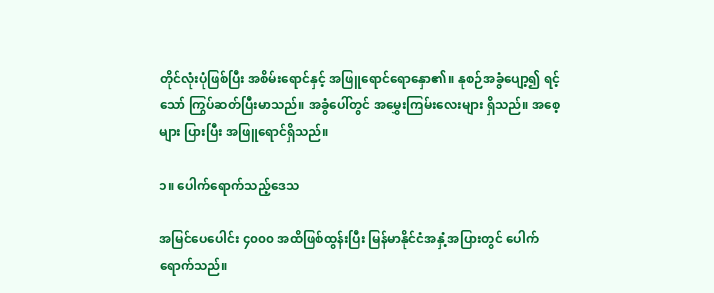တိုင်လုံးပုံဖြစ်ပြီး အစိမ်းရောင်နှင့် အဖြူရောင်ရောနှော၏။ နုစဉ်အခွံပျော့၍ ရင့်သော် ကြွပ်ဆတ်ပြီးမာသည်။ အခွံပေါ်တွင် အမွှေးကြမ်းလေးများ ရှိသည်။ အစေ့များ ပြားပြီး အဖြူရောင်ရှိသည်။

၁။ ပေါက်ရောက်သည့်ဒေသ

အမြင်ပေပေါင်း ၄၀၀၀ အထိဖြစ်ထွန်းပြီး မြန်မာနိုင်ငံအနှံ့အပြားတွင် ပေါက်ရောက်သည်။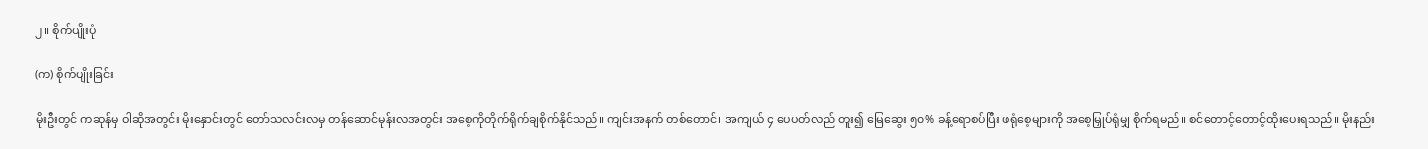၂။ စိုက်ပျိုးပုံ

(က) စိုက်ပျိုးခြင်း

မိုးဦးတွင် ကဆုန်မှ ဝါဆိုအတွင်း မိုးနှောင်းတွင် တော်သလင်းလမှ တန်ဆောင်မုန်းလအတွင်း အစေ့ကိုတိုက်ရိုက်ချစိုက်နိုင်သည်။ ကျင်းအနက် တစ်တောင်၊ အကျယ် ၄ ပေပတ်လည် တူး၍ မြေဆွေး ၅၀% ခန့်ရောစပ်ပြီး ဖရုံစေ့များကို အစေ့မြှုပ်ရုံမျှ စိုက်ရမည်။ စင်တောင့်တောင့်ထိုးပေးရသည်။ မိုးနည်း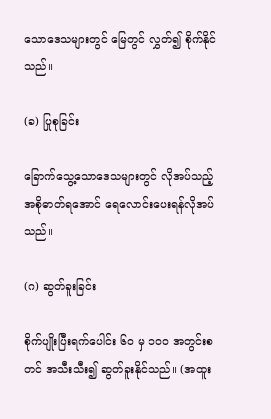သောဒေသများတွင် မြေတွင် လွှတ်၍ စိုက်နိုင်သည်။

(ခ) ပြုစုခြင်း

ခြောက်သွေ့သောဒေသများတွင် လိုအပ်သည့် အစိုဓာတ်ရအောင် ရေလောင်းပေးရန်လိုအပ်သည်။

(ဂ) ဆွတ်ခူးခြင်း

စိုက်ပျိုးပြီးရက်ပေါင်း ၆၀ မှ ၁၀၀ အတွင်းစတင် အသီးသီး၍ ဆွတ်ခူးနိုင်သည်။ (အထူး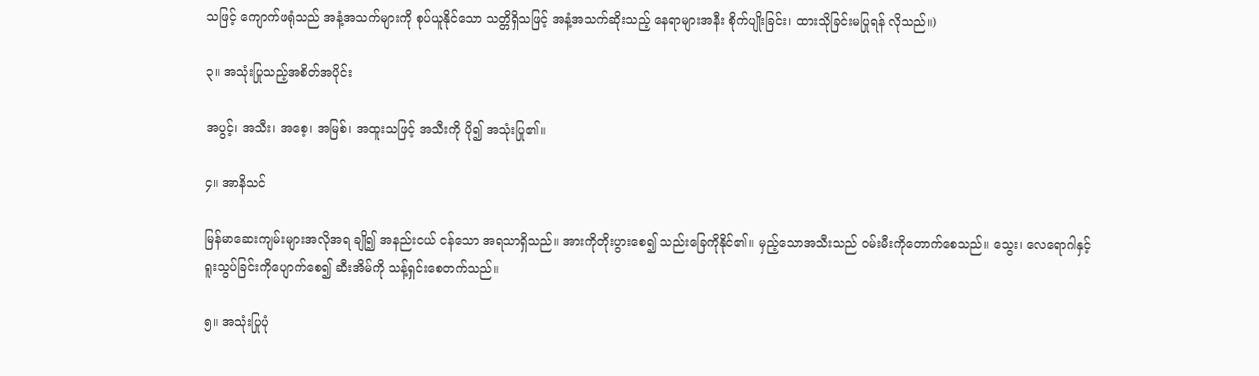သဖြင့် ကျောက်ဖရုံသည် အနံ့အသက်များကို စုပ်ယူနိုင်သော သတ္တိရှိသဖြင့် အနံ့အသက်ဆိုးသည့် နေရာများအနီး စိုက်ပျိုးခြင်း၊ ထားသိုခြင်းမပြုရန် လိုသည်။)

၃။ အသုံးပြုသည့်အစိတ်အပိုင်း

အပွင့်၊ အသီး၊ အစေ့၊ အမြစ်၊ အထူးသဖြင့် အသီးကို ပို၍ အသုံးပြု၏။

၄။ အာနိသင်

မြန်မာဆေးကျမ်းများအလိုအရ ချို၍ အနည်းငယ် ငန်သော အရသာရှိသည်။ အားကိုတိုးပွားစေ၍ သည်းခြေကိုနိုင်၏။ မှည့်သောအသီးသည် ဝမ်းမီးကိုတောက်စေသည်။ သွေး၊ လေရောဂါနှင့် ရူးသွပ်ခြင်းကိုပျောက်စေ၍ ဆီးအိမ်ကို သန့်ရှင်းစေတက်သည်။

၅။ အသုံးပြုပုံ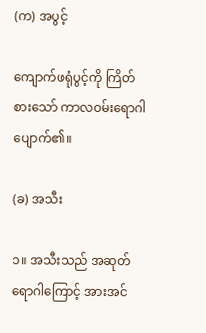(က) အပွင့်

ကျောက်ဖရုံပွင့်ကို ကြိတ်စားသော် ကာလဝမ်းရောဂါ ပျောက်၏။

(ခ) အသီး

၁။ အသီးသည် အဆုတ်ရောဂါကြောင့် အားအင်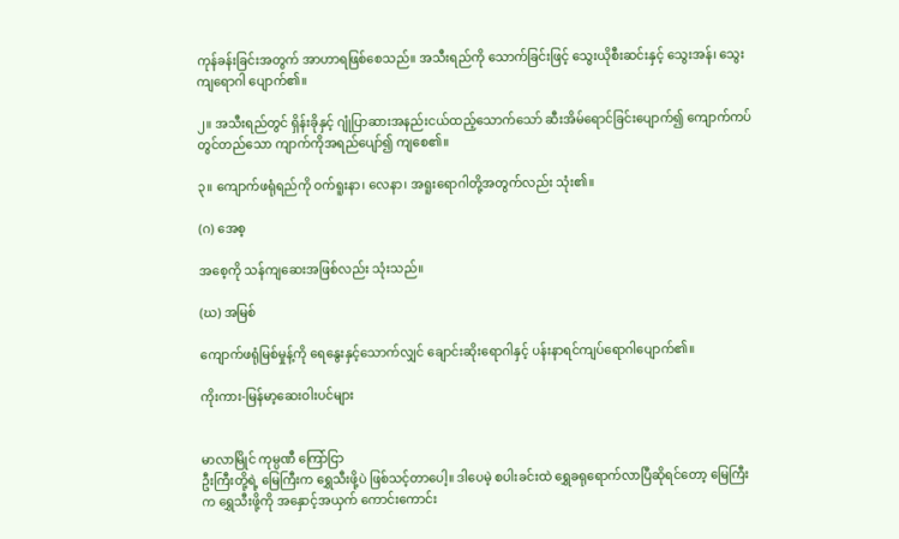ကုန်ခန်းခြင်းအတွက် အာဟာရဖြစ်စေသည်။ အသီးရည်ကို သောက်ခြင်းဖြင့် သွေးယိုစီးဆင်းနှင့် သွေးအန်၊ သွေးကျရောဂါ ပျောက်၏။

၂။ အသီးရည်တွင် ရှိန်းခိုနှင့် ဂျုံပြာဆားအနည်းငယ်ထည့်သောက်သော် ဆီးအိမ်ရောင်ခြင်းပျောက်၍ ကျောက်ကပ်တွင်တည်သော ကျာက်ကိုအရည်ပျော်၍ ကျစေ၏။

၃။ ကျောက်ဖရုံရည်ကို ဝက်ရူးနာ၊ လေနာ၊ အရူးရောဂါတို့အတွက်လည်း သုံး၏။

(ဂ) အေစ့

အစေ့ကို သန်ကျဆေးအဖြစ်လည်း သုံးသည်။

(ဃ) အမြစ်

ကျောက်ဖရုံမြစ်မှုန့်ကို ရေနွေးနှင့်သောက်လျှင် ချောင်းဆိုးရောဂါနှင့် ပန်းနာရင်ကျပ်ရောဂါပျောက်၏။

ကိုးကား-မြန်မာ့ဆေးဝါးပင်များ


မာလာမြိုင် ကုမ္ပဏီ ကြော်ငြာ
ဦးကြီးတို့ရဲ့ မြေကြီးက ရွှေသီးဖို့ပဲ ဖြစ်သင့်တာပေါ့။ ဒါပေမဲ့ စပါးခင်းထဲ ရွှေခရုရောက်လာပြီဆိုရင်တော့ မြေကြီးက ရွှေသီးဖို့ကို အနှောင့်အယှက် ကောင်းကောင်း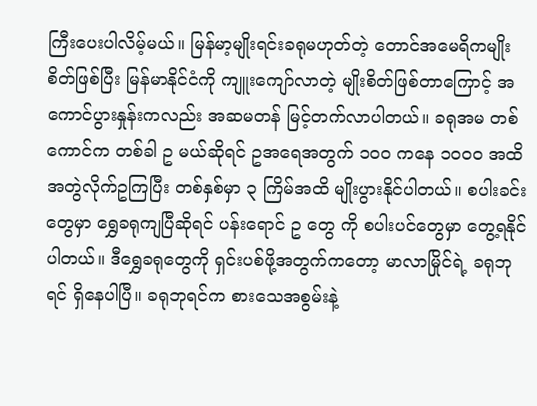ကြီးပေးပါလိမ့်မယ်။ မြန်မာ့မျိုးရင်းခရုမဟုတ်တဲ့ တောင်အမေရိကမျိုးစိတ်ဖြစ်ပြီး မြန်မာနိုင်ငံကို ကျူးကျော်လာတဲ့ မျိုးစိတ်ဖြစ်တာကြောင့် အကောင်ပွားနှုန်းကလည်း အဆမတန် မြင့်တက်လာပါတယ်။ ခရုအမ တစ်ကောင်က တစ်ခါ ဥ မယ်ဆိုရင် ဥအရေအတွက် ၁၀၀ ကနေ ၁၀၀၀ အထိ အတွဲလိုက်ဥကြပြီး တစ်နှစ်မှာ ၃ ကြိမ်အထိ မျိုးပွားနိုင်ပါတယ်။ စပါးခင်းတွေမှာ ရွှေခရုကျပြီဆိုရင် ပန်းရောင် ဥ တွေ ကို စပါးပင်တွေမှာ တွေ့ရနိုင်ပါတယ်။ ဒီရွှေခရုတွေကို ရှင်းပစ်ဖို့အတွက်ကတော့ မာလာမြိုင်ရဲ့ ခရုဘုရင် ရှိနေပါပြီ။ ခရုဘုရင်က စားသေအစွမ်းနဲ့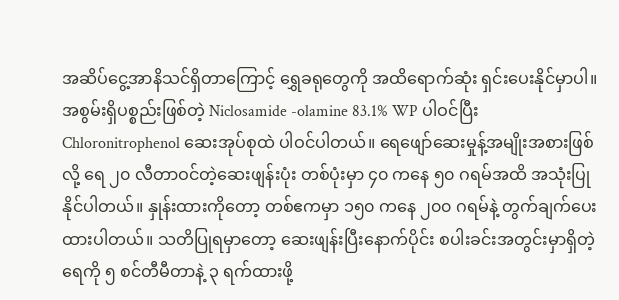အဆိပ်ငွေ့အာနိသင်ရှိတာကြောင့် ရွှေခရုတွေကို အထိရောက်ဆုံး ရှင်းပေးနိုင်မှာပါ။ အစွမ်းရှိပစ္စည်းဖြစ်တဲ့ Niclosamide -olamine 83.1% WP ပါဝင်ပြီး Chloronitrophenol ဆေးအုပ်စုထဲ ပါဝင်ပါတယ်။ ရေဖျော်ဆေးမှုန့်အမျိုးအစားဖြစ်လို့ ရေ ၂၀ လီတာဝင်တဲ့ဆေးဖျန်းပုံး တစ်ပုံးမှာ ၄၀ ကနေ ၅၀ ဂရမ်အထိ အသုံးပြုနိုင်ပါတယ်။ နှုန်းထားကိုတော့ တစ်ဧကမှာ ၁၅၀ ကနေ ၂၀၀ ဂရမ်နဲ့ တွက်ချက်ပေးထားပါတယ်။ သတိပြုရမှာတော့ ဆေးဖျန်းပြီးနောက်ပိုင်း စပါးခင်းအတွင်းမှာရှိတဲ့ ရေကို ၅ စင်တီမီတာနဲ့ ၃ ရက်ထားဖို့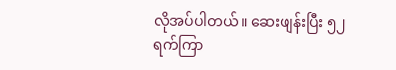လိုအပ်ပါတယ်။ ဆေးဖျန်းပြီး ၅၂ ရက်ကြာ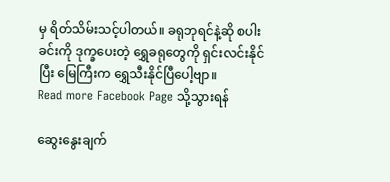မှ ရိတ်သိမ်းသင့်ပါတယ်။ ခရုဘုရင်နဲ့ဆို စပါးခင်းကို ဒုက္ခပေးတဲ့ ရွှေခရုတွေကို ရှင်းလင်းနိုင်ပြီး မြေကြီးက ရွှေသီးနိုင်ပြီပေါ့ဗျာ။
Read more Facebook Page သို့သွားရန်

ဆွေးနွေးချက်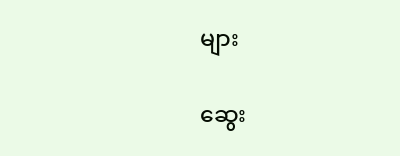များ

ဆွေး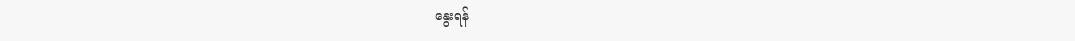နွေးရန်